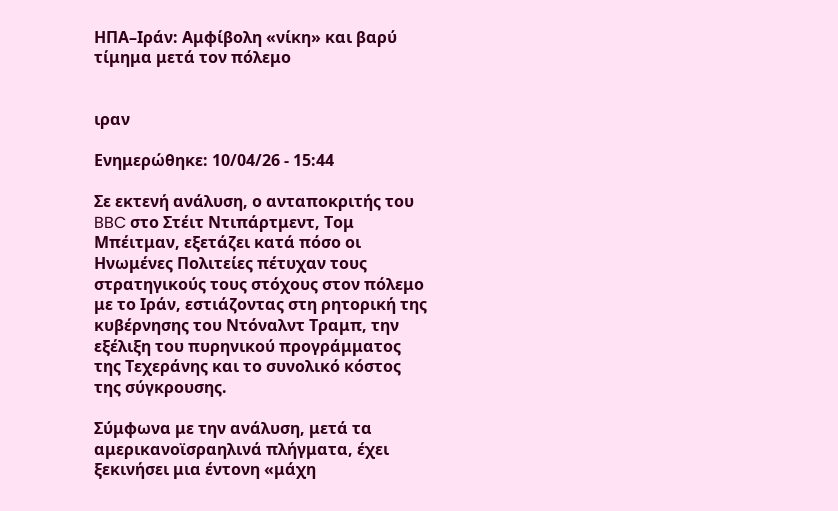ΗΠΑ–Ιράν: Αμφίβολη «νίκη» και βαρύ τίμημα μετά τον πόλεμο


ιραν

Ενημερώθηκε: 10/04/26 - 15:44

Σε εκτενή ανάλυση, ο ανταποκριτής του BBC στο Στέιτ Ντιπάρτμεντ, Τομ Μπέιτμαν, εξετάζει κατά πόσο οι Ηνωμένες Πολιτείες πέτυχαν τους στρατηγικούς τους στόχους στον πόλεμο με το Ιράν, εστιάζοντας στη ρητορική της κυβέρνησης του Ντόναλντ Τραμπ, την εξέλιξη του πυρηνικού προγράμματος της Τεχεράνης και το συνολικό κόστος της σύγκρουσης.

Σύμφωνα με την ανάλυση, μετά τα αμερικανοϊσραηλινά πλήγματα, έχει ξεκινήσει μια έντονη «μάχη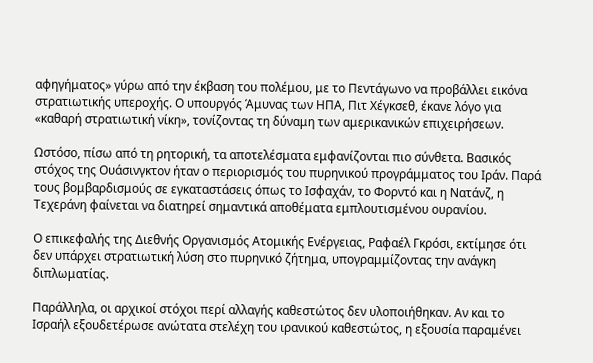αφηγήματος» γύρω από την έκβαση του πολέμου, με το Πεντάγωνο να προβάλλει εικόνα στρατιωτικής υπεροχής. Ο υπουργός Άμυνας των ΗΠΑ, Πιτ Χέγκσεθ, έκανε λόγο για «καθαρή στρατιωτική νίκη», τονίζοντας τη δύναμη των αμερικανικών επιχειρήσεων.

Ωστόσο, πίσω από τη ρητορική, τα αποτελέσματα εμφανίζονται πιο σύνθετα. Βασικός στόχος της Ουάσινγκτον ήταν ο περιορισμός του πυρηνικού προγράμματος του Ιράν. Παρά τους βομβαρδισμούς σε εγκαταστάσεις όπως το Ισφαχάν, το Φορντό και η Νατάνζ, η Τεχεράνη φαίνεται να διατηρεί σημαντικά αποθέματα εμπλουτισμένου ουρανίου.

Ο επικεφαλής της Διεθνής Οργανισμός Ατομικής Ενέργειας, Ραφαέλ Γκρόσι, εκτίμησε ότι δεν υπάρχει στρατιωτική λύση στο πυρηνικό ζήτημα, υπογραμμίζοντας την ανάγκη διπλωματίας.

Παράλληλα, οι αρχικοί στόχοι περί αλλαγής καθεστώτος δεν υλοποιήθηκαν. Αν και το Ισραήλ εξουδετέρωσε ανώτατα στελέχη του ιρανικού καθεστώτος, η εξουσία παραμένει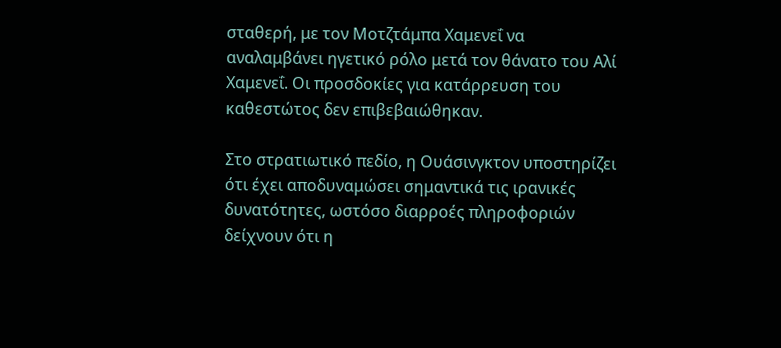σταθερή, με τον Μοτζτάμπα Χαμενεΐ να αναλαμβάνει ηγετικό ρόλο μετά τον θάνατο του Αλί Χαμενεΐ. Οι προσδοκίες για κατάρρευση του καθεστώτος δεν επιβεβαιώθηκαν.

Στο στρατιωτικό πεδίο, η Ουάσινγκτον υποστηρίζει ότι έχει αποδυναμώσει σημαντικά τις ιρανικές δυνατότητες, ωστόσο διαρροές πληροφοριών δείχνουν ότι η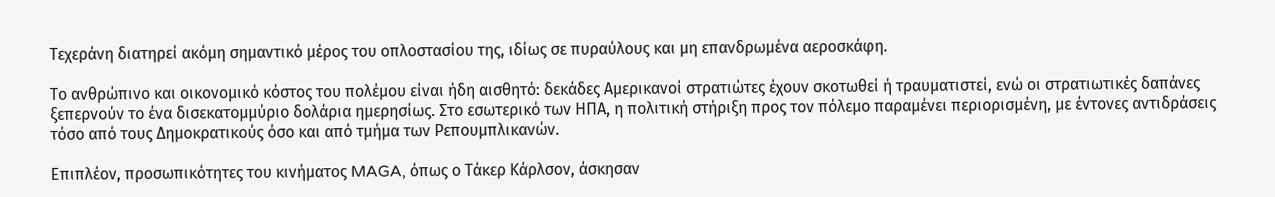Τεχεράνη διατηρεί ακόμη σημαντικό μέρος του οπλοστασίου της, ιδίως σε πυραύλους και μη επανδρωμένα αεροσκάφη.

Το ανθρώπινο και οικονομικό κόστος του πολέμου είναι ήδη αισθητό: δεκάδες Αμερικανοί στρατιώτες έχουν σκοτωθεί ή τραυματιστεί, ενώ οι στρατιωτικές δαπάνες ξεπερνούν το ένα δισεκατομμύριο δολάρια ημερησίως. Στο εσωτερικό των ΗΠΑ, η πολιτική στήριξη προς τον πόλεμο παραμένει περιορισμένη, με έντονες αντιδράσεις τόσο από τους Δημοκρατικούς όσο και από τμήμα των Ρεπουμπλικανών.

Επιπλέον, προσωπικότητες του κινήματος MAGA, όπως ο Τάκερ Κάρλσον, άσκησαν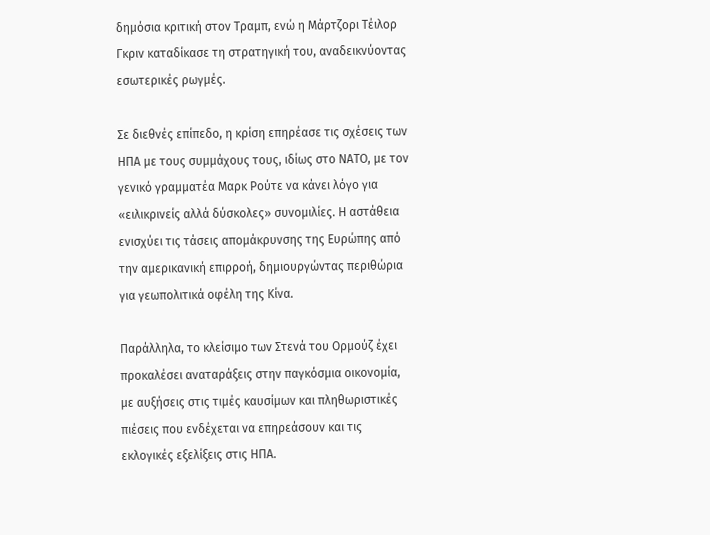δημόσια κριτική στον Τραμπ, ενώ η Μάρτζορι Τέιλορ Γκριν καταδίκασε τη στρατηγική του, αναδεικνύοντας εσωτερικές ρωγμές.

Σε διεθνές επίπεδο, η κρίση επηρέασε τις σχέσεις των ΗΠΑ με τους συμμάχους τους, ιδίως στο ΝΑΤΟ, με τον γενικό γραμματέα Μαρκ Ρούτε να κάνει λόγο για «ειλικρινείς αλλά δύσκολες» συνομιλίες. Η αστάθεια ενισχύει τις τάσεις απομάκρυνσης της Ευρώπης από την αμερικανική επιρροή, δημιουργώντας περιθώρια για γεωπολιτικά οφέλη της Κίνα.

Παράλληλα, το κλείσιμο των Στενά του Ορμούζ έχει προκαλέσει αναταράξεις στην παγκόσμια οικονομία, με αυξήσεις στις τιμές καυσίμων και πληθωριστικές πιέσεις που ενδέχεται να επηρεάσουν και τις εκλογικές εξελίξεις στις ΗΠΑ.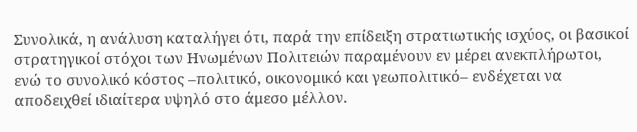Συνολικά, η ανάλυση καταλήγει ότι, παρά την επίδειξη στρατιωτικής ισχύος, οι βασικοί στρατηγικοί στόχοι των Ηνωμένων Πολιτειών παραμένουν εν μέρει ανεκπλήρωτοι, ενώ το συνολικό κόστος –πολιτικό, οικονομικό και γεωπολιτικό– ενδέχεται να αποδειχθεί ιδιαίτερα υψηλό στο άμεσο μέλλον.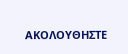ΑΚΟΛΟΥΘΗΣΤΕ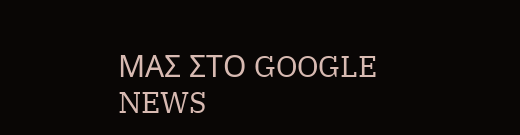ΜΑΣ ΣΤΟ GOOGLE NEWS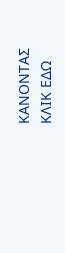ΚΑΝΟΝΤΑΣ ΚΛΙΚ ΕΔΩ